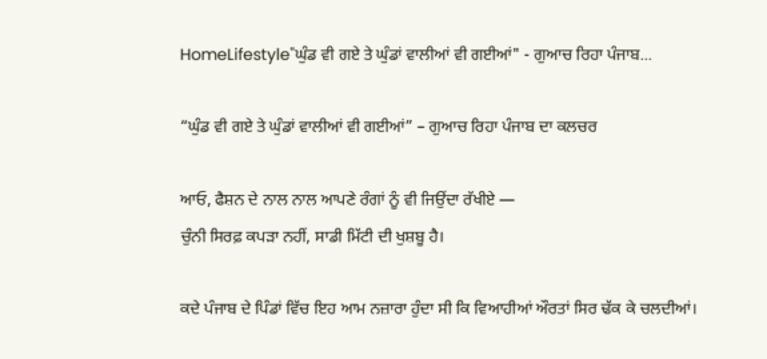HomeLifestyle"ਘੁੰਡ ਵੀ ਗਏ ਤੇ ਘੁੰਡਾਂ ਵਾਲੀਆਂ ਵੀ ਗਈਆਂ" - ਗੁਆਚ ਰਿਹਾ ਪੰਜਾਬ...

“ਘੁੰਡ ਵੀ ਗਏ ਤੇ ਘੁੰਡਾਂ ਵਾਲੀਆਂ ਵੀ ਗਈਆਂ” – ਗੁਆਚ ਰਿਹਾ ਪੰਜਾਬ ਦਾ ਕਲਚਰ

ਆਓ, ਫੈਸ਼ਨ ਦੇ ਨਾਲ ਨਾਲ ਆਪਣੇ ਰੰਗਾਂ ਨੂੰ ਵੀ ਜਿਉਂਦਾ ਰੱਖੀਏ —
ਚੁੰਨੀ ਸਿਰਫ਼ ਕਪੜਾ ਨਹੀਂ, ਸਾਡੀ ਮਿੱਟੀ ਦੀ ਖੁਸ਼ਬੂ ਹੈ।

ਕਦੇ ਪੰਜਾਬ ਦੇ ਪਿੰਡਾਂ ਵਿੱਚ ਇਹ ਆਮ ਨਜ਼ਾਰਾ ਹੁੰਦਾ ਸੀ ਕਿ ਵਿਆਹੀਆਂ ਔਰਤਾਂ ਸਿਰ ਢੱਕ ਕੇ ਚਲਦੀਆਂ।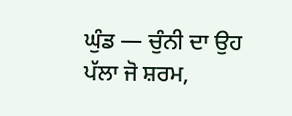ਘੁੰਡ — ਚੁੰਨੀ ਦਾ ਉਹ ਪੱਲਾ ਜੋ ਸ਼ਰਮ,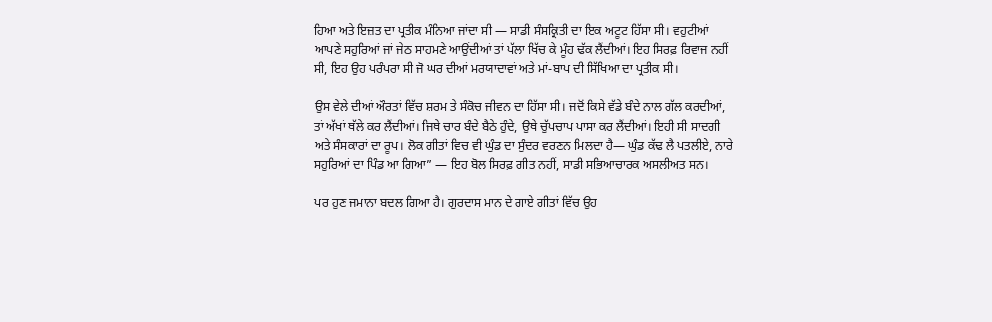ਹਿਆ ਅਤੇ ਇਜ਼ਤ ਦਾ ਪ੍ਰਤੀਕ ਮੰਨਿਆ ਜਾਂਦਾ ਸੀ — ਸਾਡੀ ਸੰਸਕ੍ਰਿਤੀ ਦਾ ਇਕ ਅਟੂਟ ਹਿੱਸਾ ਸੀ। ਵਹੁਟੀਆਂ ਆਪਣੇ ਸਹੁਰਿਆਂ ਜਾਂ ਜੇਠ ਸਾਹਮਣੇ ਆਉਂਦੀਆਂ ਤਾਂ ਪੱਲਾ ਖਿੱਚ ਕੇ ਮੂੰਹ ਢੱਕ ਲੈਂਦੀਆਂ। ਇਹ ਸਿਰਫ਼ ਰਿਵਾਜ ਨਹੀਂ ਸੀ, ਇਹ ਉਹ ਪਰੰਪਰਾ ਸੀ ਜੋ ਘਰ ਦੀਆਂ ਮਰਯਾਦਾਵਾਂ ਅਤੇ ਮਾਂ-ਬਾਪ ਦੀ ਸਿੱਖਿਆ ਦਾ ਪ੍ਰਤੀਕ ਸੀ।

ਉਸ ਵੇਲੇ ਦੀਆਂ ਔਰਤਾਂ ਵਿੱਚ ਸ਼ਰਮ ਤੇ ਸੰਕੋਚ ਜੀਵਨ ਦਾ ਹਿੱਸਾ ਸੀ। ਜਦੋਂ ਕਿਸੇ ਵੱਡੇ ਬੰਦੇ ਨਾਲ ਗੱਲ ਕਰਦੀਆਂ, ਤਾਂ ਅੱਖਾਂ ਥੱਲੇ ਕਰ ਲੈਂਦੀਆਂ। ਜਿਥੇ ਚਾਰ ਬੰਦੇ ਬੈਠੇ ਹੁੰਦੇ, ਉਥੇ ਚੁੱਪਚਾਪ ਪਾਸਾ ਕਰ ਲੈਂਦੀਆਂ। ਇਹੀ ਸੀ ਸਾਦਗੀ ਅਤੇ ਸੰਸਕਾਰਾਂ ਦਾ ਰੂਪ। ਲੋਕ ਗੀਤਾਂ ਵਿਚ ਵੀ ਘੁੰਡ ਦਾ ਸੁੰਦਰ ਵਰਣਨ ਮਿਲਦਾ ਹੈ— ਘੁੰਡ ਕੱਢ ਲੈ ਪਤਲੀਏ, ਨਾਰੇ ਸਹੁਰਿਆਂ ਦਾ ਪਿੰਡ ਆ ਗਿਆ” — ਇਹ ਬੋਲ ਸਿਰਫ਼ ਗੀਤ ਨਹੀਂ, ਸਾਡੀ ਸਭਿਆਚਾਰਕ ਅਸਲੀਅਤ ਸਨ।

ਪਰ ਹੁਣ ਜਮਾਨਾ ਬਦਲ ਗਿਆ ਹੈ। ਗੁਰਦਾਸ ਮਾਨ ਦੇ ਗਾਏ ਗੀਤਾਂ ਵਿੱਚ ਉਹ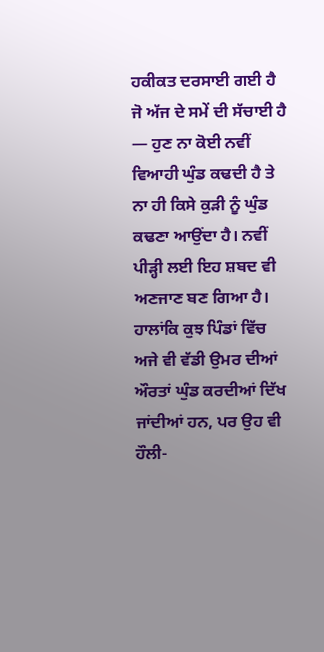ਹਕੀਕਤ ਦਰਸਾਈ ਗਈ ਹੈ ਜੋ ਅੱਜ ਦੇ ਸਮੇਂ ਦੀ ਸੱਚਾਈ ਹੈ — ਹੁਣ ਨਾ ਕੋਈ ਨਵੀਂ ਵਿਆਹੀ ਘੁੰਡ ਕਢਦੀ ਹੈ ਤੇ ਨਾ ਹੀ ਕਿਸੇ ਕੁੜੀ ਨੂੰ ਘੁੰਡ ਕਢਣਾ ਆਉਂਦਾ ਹੈ। ਨਵੀਂ ਪੀੜ੍ਹੀ ਲਈ ਇਹ ਸ਼ਬਦ ਵੀ ਅਣਜਾਣ ਬਣ ਗਿਆ ਹੈ। ਹਾਲਾਂਕਿ ਕੁਝ ਪਿੰਡਾਂ ਵਿੱਚ ਅਜੇ ਵੀ ਵੱਡੀ ਉਮਰ ਦੀਆਂ ਔਰਤਾਂ ਘੁੰਡ ਕਰਦੀਆਂ ਦਿੱਖ ਜਾਂਦੀਆਂ ਹਨ, ਪਰ ਉਹ ਵੀ ਹੌਲੀ-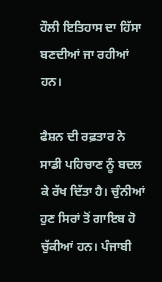ਹੌਲੀ ਇਤਿਹਾਸ ਦਾ ਹਿੱਸਾ ਬਣਦੀਆਂ ਜਾ ਰਹੀਆਂ ਹਨ।

ਫੈਸ਼ਨ ਦੀ ਰਫ਼ਤਾਰ ਨੇ ਸਾਡੀ ਪਹਿਚਾਣ ਨੂੰ ਬਦਲ ਕੇ ਰੱਖ ਦਿੱਤਾ ਹੈ। ਚੁੰਨੀਆਂ ਹੁਣ ਸਿਰਾਂ ਤੋਂ ਗਾਇਬ ਹੋ ਚੁੱਕੀਆਂ ਹਨ। ਪੰਜਾਬੀ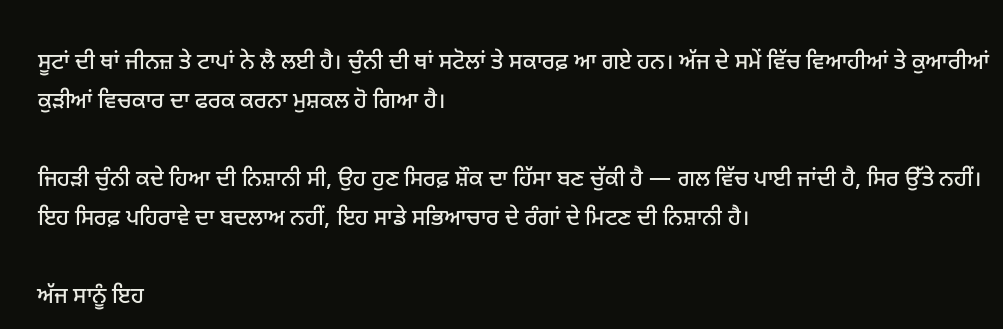ਸੂਟਾਂ ਦੀ ਥਾਂ ਜੀਨਜ਼ ਤੇ ਟਾਪਾਂ ਨੇ ਲੈ ਲਈ ਹੈ। ਚੁੰਨੀ ਦੀ ਥਾਂ ਸਟੋਲਾਂ ਤੇ ਸਕਾਰਫ਼ ਆ ਗਏ ਹਨ। ਅੱਜ ਦੇ ਸਮੇਂ ਵਿੱਚ ਵਿਆਹੀਆਂ ਤੇ ਕੁਆਰੀਆਂ ਕੁੜੀਆਂ ਵਿਚਕਾਰ ਦਾ ਫਰਕ ਕਰਨਾ ਮੁਸ਼ਕਲ ਹੋ ਗਿਆ ਹੈ।

ਜਿਹੜੀ ਚੁੰਨੀ ਕਦੇ ਹਿਆ ਦੀ ਨਿਸ਼ਾਨੀ ਸੀ, ਉਹ ਹੁਣ ਸਿਰਫ਼ ਸ਼ੌਕ ਦਾ ਹਿੱਸਾ ਬਣ ਚੁੱਕੀ ਹੈ — ਗਲ ਵਿੱਚ ਪਾਈ ਜਾਂਦੀ ਹੈ, ਸਿਰ ਉੱਤੇ ਨਹੀਂ। ਇਹ ਸਿਰਫ਼ ਪਹਿਰਾਵੇ ਦਾ ਬਦਲਾਅ ਨਹੀਂ, ਇਹ ਸਾਡੇ ਸਭਿਆਚਾਰ ਦੇ ਰੰਗਾਂ ਦੇ ਮਿਟਣ ਦੀ ਨਿਸ਼ਾਨੀ ਹੈ।

ਅੱਜ ਸਾਨੂੰ ਇਹ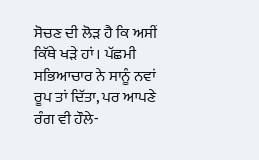ਸੋਚਣ ਦੀ ਲੋੜ ਹੈ ਕਿ ਅਸੀਂ ਕਿੱਥੇ ਖੜੇ ਹਾਂ। ਪੱਛਮੀ ਸਭਿਆਚਾਰ ਨੇ ਸਾਨੂੰ ਨਵਾਂ ਰੂਪ ਤਾਂ ਦਿੱਤਾ, ਪਰ ਆਪਣੇ ਰੰਗ ਵੀ ਹੌਲੇ-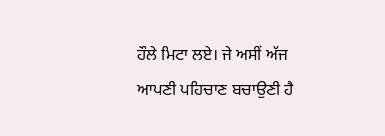ਹੌਲੇ ਮਿਟਾ ਲਏ। ਜੇ ਅਸੀਂ ਅੱਜ ਆਪਣੀ ਪਹਿਚਾਣ ਬਚਾਉਣੀ ਹੈ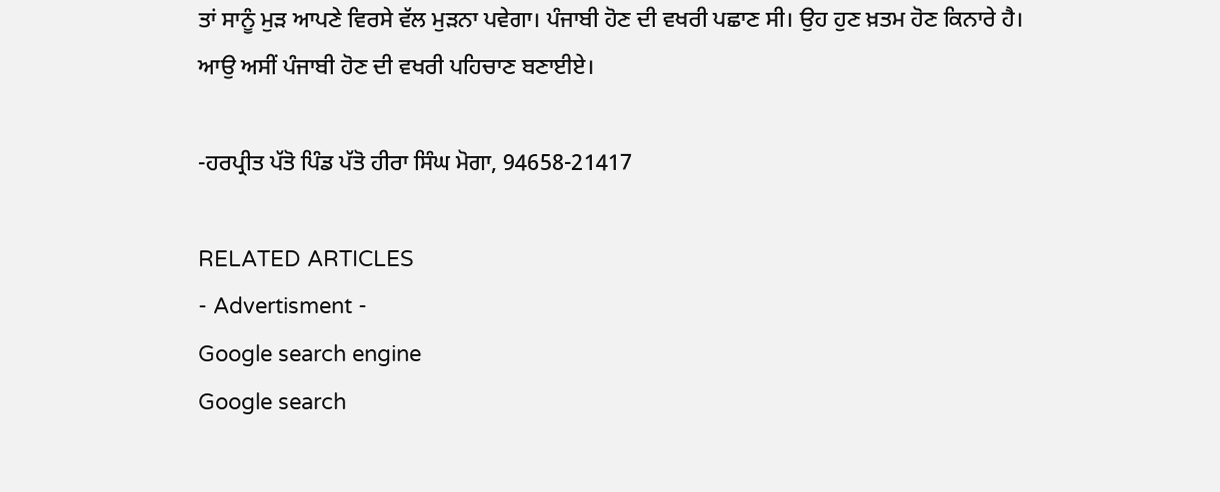ਤਾਂ ਸਾਨੂੰ ਮੁੜ ਆਪਣੇ ਵਿਰਸੇ ਵੱਲ ਮੁੜਨਾ ਪਵੇਗਾ। ਪੰਜਾਬੀ ਹੋਣ ਦੀ ਵਖਰੀ ਪਛਾਣ ਸੀ। ਉਹ ਹੁਣ ਖ਼ਤਮ ਹੋਣ ਕਿਨਾਰੇ ਹੈ। ਆਉ ਅਸੀਂ ਪੰਜਾਬੀ ਹੋਣ ਦੀ ਵਖਰੀ ਪਹਿਚਾਣ ਬਣਾਈਏ।

-ਹਰਪ੍ਰੀਤ ਪੱਤੋ ਪਿੰਡ ਪੱਤੋ ਹੀਰਾ ਸਿੰਘ ਮੋਗਾ, 94658-21417

RELATED ARTICLES
- Advertisment -
Google search engine
Google search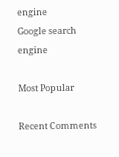engine
Google search engine

Most Popular

Recent Comments